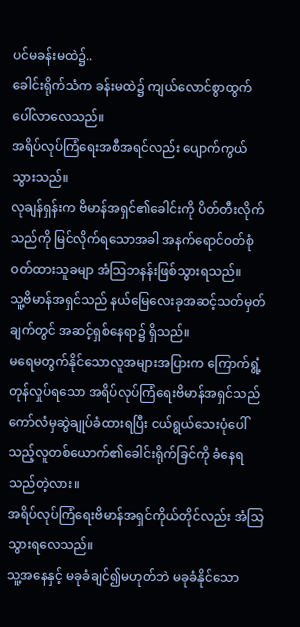ပင်မခန်းမထဲ၌..
ခေါင်းရိုက်သံက ခန်းမထဲ၌ ကျယ်လောင်စွာထွက်ပေါ်လာလေသည်။
အရိပ်လုပ်ကြံရေးအစီအရင်လည်း ပျောက်ကွယ်သွားသည်။
လုချန်ရှန်းက ဗိမာန်အရှင်၏ခေါင်းကို ပိတ်တီးလိုက်သည်ကို မြင်လိုက်ရသောအခါ အနက်ရောင်ဝတ်စုံဝတ်ထားသူခမျာ အံသြဘနန်းဖြစ်သွားရသည်။
သူ့ဗိမာန်အရှင်သည် နယ်မြေလေးခုအဆင့်သတ်မှတ်ချက်တွင် အဆင့်ရှစ်နေရာ၌ ရှိသည်။
မရေမတွက်နိုင်သောလူအများအပြားက ကြောက်ရွံ့တုန်လှုပ်ရသော အရိပ်လုပ်ကြံရေးဗိမာန်အရှင်သည် ကော်လံမှဆွဲချုပ်ခံထားရပြီး ငယ်ရွယ်သေးပုံပေါ်သည့်လူတစ်ယောက်၏ခေါင်းရိုက်ခြင်ကို ခံနေရသည်တဲ့လား။
အရိပ်လုပ်ကြံရေးဗိမာန်အရှင်ကိုယ်တိုင်လည်း အံသြသွားရလေသည်။
သူ့အနေနှင့် မခုခံချင်၍မဟုတ်ဘဲ မခုခံနိုင်သော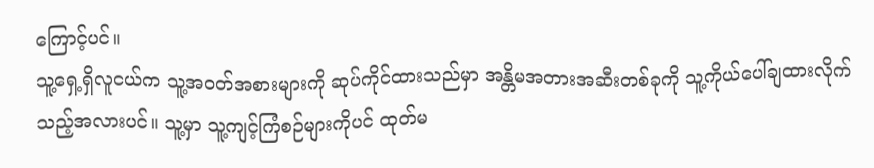ကြောင့်ပင်။
သူ့ရှေ့ရှိလူငယ်က သူ့အဝတ်အစားများကို ဆုပ်ကိုင်ထားသည်မှာ အန္တိမအတားအဆီးတစ်ခုကို သူ့ကိုယ်ပေါ်ချထားလိုက်သည့်အလားပင်။ သူ့မှာ သူ့ကျင့်ကြံစဉ်များကိုပင် ထုတ်မ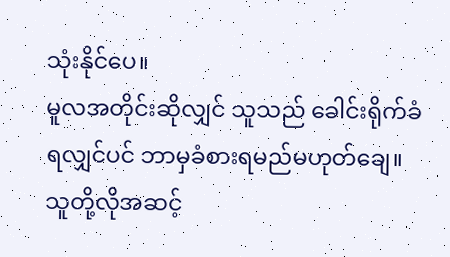သုံးနိုင်ပေ။
မူလအတိုင်းဆိုလျှင် သူသည် ခေါင်းရိုက်ခံရလျှင်ပင် ဘာမှခံစားရမည်မဟုတ်ချေ။
သူတို့လိုအဆင့်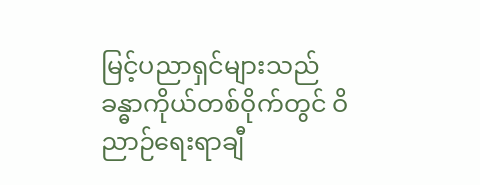မြင့်ပညာရှင်များသည် ခန္ဓာကိုယ်တစ်ဝိုက်တွင် ဝိညာဉ်ရေးရာချီ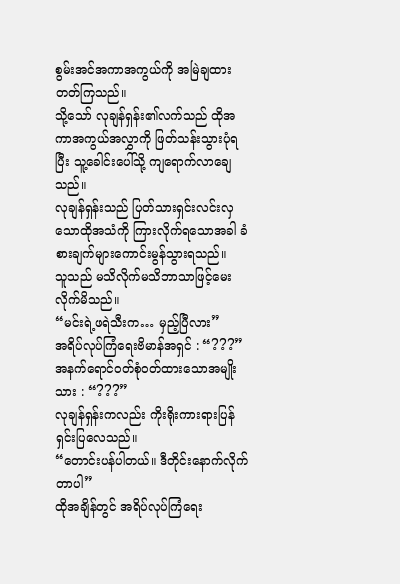စွမ်းအင်အကာအကွယ်ကို အမြဲချထားတတ်ကြသည်။
သို့သော် လုချန်ရှန်း၏လက်သည် ထိုအကာအကွယ်အလွှာကို ဖြတ်သန်းသွားပုံရပြီး သူ့ခေါင်းပေါ်သို့ ကျရောက်လာချေသည်။
လုချန်ရှန်းသည် ပြတ်သားရှင်းလင်းလှသောထိုအသံကို ကြားလိုက်ရသောအခါ ခံစားချက်များကောင်းမွန်သွားရသည်။
သူသည် မသိလိုက်မသိဘာသာဖြင့်မေးလိုက်မိသည်။
“မင်းရဲ့ဖရဲသီးက… မှည့်ပြီလား”
အရိပ်လုပ်ကြံရေးဗိမာန်အရှင် : “???”
အနက်ရောင်ဝတ်စုံဝတ်ထားသောအမျိုးသား : “???”
လုချန်ရှန်းကလည်း ကိုးရိုးကားရားပြန်ရှင်းပြလေသည်။
“တောင်းပန်ပါတယ်။ ဒီတိုင်းနောက်လိုက်တာပါ”
ထိုအချိန်တွင် အရိပ်လုပ်ကြံရေး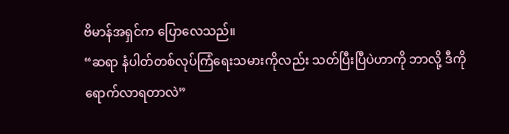ဗိမာန်အရှင်က ပြောလေသည်။
“ဆရာ နံပါတ်တစ်လုပ်ကြံရေးသမားကိုလည်း သတ်ပြီးပြီပဲဟာကို ဘာလို့ ဒီကိုရောက်လာရတာလဲ”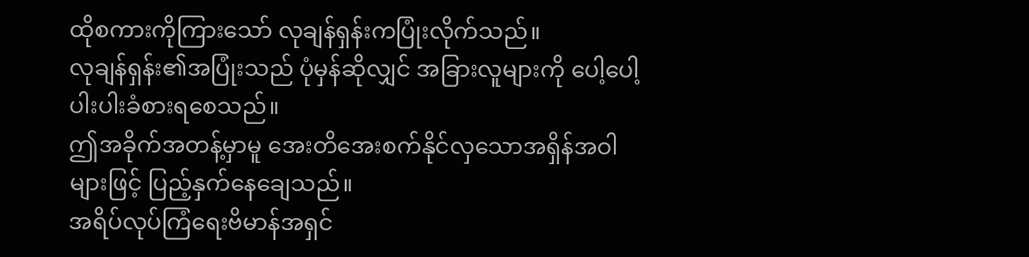ထိုစကားကိုကြားသော် လုချန်ရှန်းကပြုံးလိုက်သည်။
လုချန်ရှန်း၏အပြုံးသည် ပုံမှန်ဆိုလျှင် အခြားလူများကို ပေါ့ပေါ့ပါးပါးခံစားရစေသည်။
ဤအခိုက်အတန့်မှာမူ အေးတိအေးစက်နိုင်လှသောအရှိန်အဝါများဖြင့် ပြည့်နှက်နေချေသည်။
အရိပ်လုပ်ကြံရေးဗိမာန်အရှင်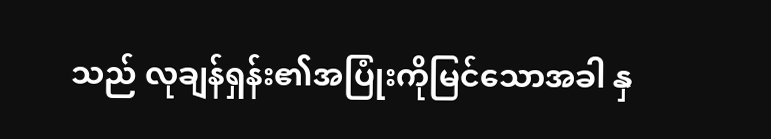သည် လုချန်ရှန်း၏အပြုံးကိုမြင်သောအခါ နှ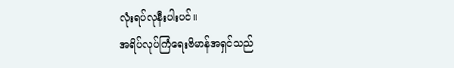လုံးရပ်လုနီးပါးပင်။
အရိပ်လုပ်ကြံရေးဗိမာန်အရှင်သည်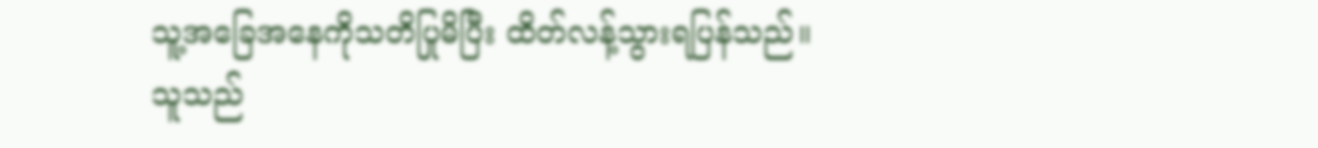သူ့အခြေအနေကိုသတိပြုမိပြီး ထိတ်လန့်သွားရပြန်သည်။
သူသည်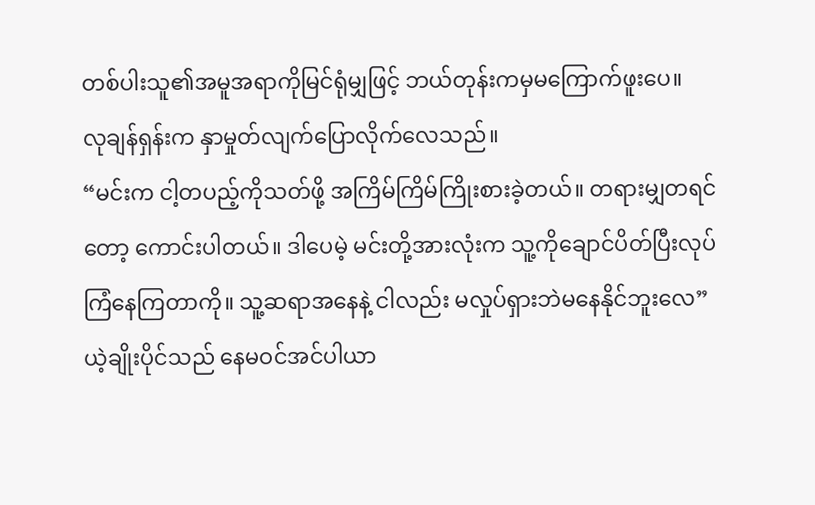တစ်ပါးသူ၏အမူအရာကိုမြင်ရုံမျှဖြင့် ဘယ်တုန်းကမှမကြောက်ဖူးပေ။
လုချန်ရှန်းက နှာမှုတ်လျက်ပြောလိုက်လေသည်။
“မင်းက ငါ့တပည့်ကိုသတ်ဖို့ အကြိမ်ကြိမ်ကြိုးစားခဲ့တယ်။ တရားမျှတရင်တော့ ကောင်းပါတယ်။ ဒါပေမဲ့ မင်းတို့အားလုံးက သူ့ကိုချောင်ပိတ်ပြီးလုပ်ကြံနေကြတာကို။ သူ့ဆရာအနေနဲ့ ငါလည်း မလှုပ်ရှားဘဲမနေနိုင်ဘူးလေ”
ယဲ့ချိုးပိုင်သည် နေမဝင်အင်ပါယာ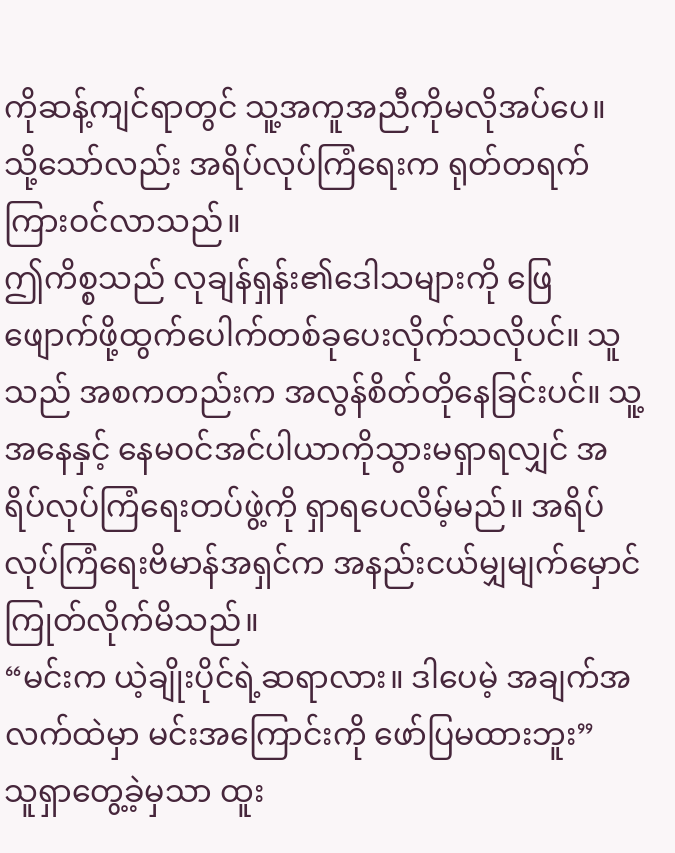ကိုဆန့်ကျင်ရာတွင် သူ့အကူအညီကိုမလိုအပ်ပေ။
သို့သော်လည်း အရိပ်လုပ်ကြံရေးက ရုတ်တရက်ကြားဝင်လာသည်။
ဤကိစ္စသည် လုချန်ရှန်း၏ဒေါသများကို ဖြေဖျောက်ဖို့ထွက်ပေါက်တစ်ခုပေးလိုက်သလိုပင်။ သူသည် အစကတည်းက အလွန်စိတ်တိုနေခြင်းပင်။ သူ့အနေနှင့် နေမဝင်အင်ပါယာကိုသွားမရှာရလျှင် အရိပ်လုပ်ကြံရေးတပ်ဖွဲ့ကို ရှာရပေလိမ့်မည်။ အရိပ်လုပ်ကြံရေးဗိမာန်အရှင်က အနည်းငယ်မျှမျက်မှောင်ကြုတ်လိုက်မိသည်။
“မင်းက ယဲ့ချိုးပိုင်ရဲ့ဆရာလား။ ဒါပေမဲ့ အချက်အလက်ထဲမှာ မင်းအကြောင်းကို ဖော်ပြမထားဘူး”
သူရှာတွေ့ခဲ့မှသာ ထူး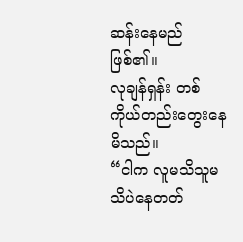ဆန်းနေမည်ဖြစ်၏။
လုချန်ရှန်း တစ်ကိုယ်တည်းတွေးနေမိသည်။
“ငါက လူမသိသူမသိပဲနေတတ်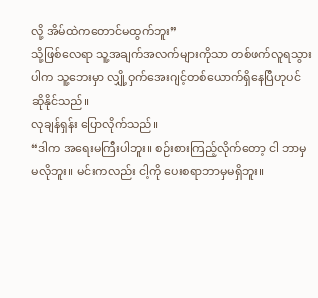လို့ အိမ်ထဲကတောင်မထွက်ဘူး”
သို့ဖြစ်လေရာ သူ့အချက်အလက်များကိုသာ တစ်ဖက်လူရသွားပါက သူ့ဘေးမှာ လျှို့ဝှက်အေးဂျင့်တစ်ယောက်ရှိနေပြီဟုပင် ဆိုနိုင်သည်။
လုချန်ရှန်း ပြောလိုက်သည်။
“ဒါက အရေးမကြီးပါဘူး။ စဉ်းစားကြည့်လိုက်တော့ ငါ ဘာမှ မလိုဘူး။ မင်းကလည်း ငါ့ကို ပေးစရာဘာမှမရှိဘူး။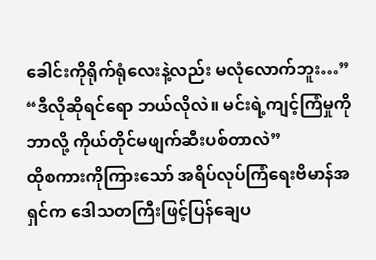ခေါင်းကိုရိုက်ရုံလေးနဲ့လည်း မလုံလောက်ဘူး…”
“ဒီလိုဆိုရင်ရော ဘယ်လိုလဲ။ မင်းရဲ့ကျင့်ကြံမှုကို ဘာလို့ ကိုယ်တိုင်မဖျက်ဆီးပစ်တာလဲ”
ထိုစကားကိုကြားသော် အရိပ်လုပ်ကြံရေးဗိမာန်အရှင်က ဒေါသတကြီးဖြင့်ပြန်ချေပ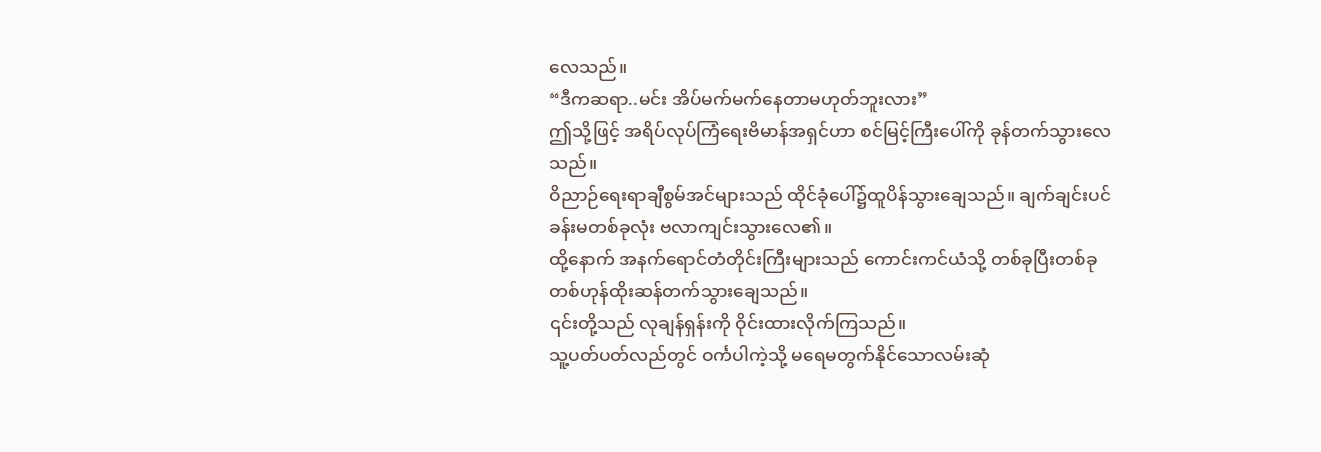လေသည်။
“ဒီကဆရာ..မင်း အိပ်မက်မက်နေတာမဟုတ်ဘူးလား”
ဤသို့ဖြင့် အရိပ်လုပ်ကြံရေးဗိမာန်အရှင်ဟာ စင်မြင့်ကြီးပေါ်ကို ခုန်တက်သွားလေသည်။
ဝိညာဉ်ရေးရာချီစွမ်အင်များသည် ထိုင်ခုံပေါ်၌ထူပိန်သွားချေသည်။ ချက်ချင်းပင် ခန်းမတစ်ခုလုံး ဗလာကျင်းသွားလေ၏။
ထို့နောက် အနက်ရောင်တံတိုင်းကြီးများသည် ကောင်းကင်ယံသို့ တစ်ခုပြီးတစ်ခု တစ်ဟုန်ထိုးဆန်တက်သွားချေသည်။
၎င်းတို့သည် လုချန်ရှန်းကို ဝိုင်းထားလိုက်ကြသည်။
သူ့ပတ်ပတ်လည်တွင် ဝင်္ကပါကဲ့သို့ မရေမတွက်နိုင်သောလမ်းဆုံ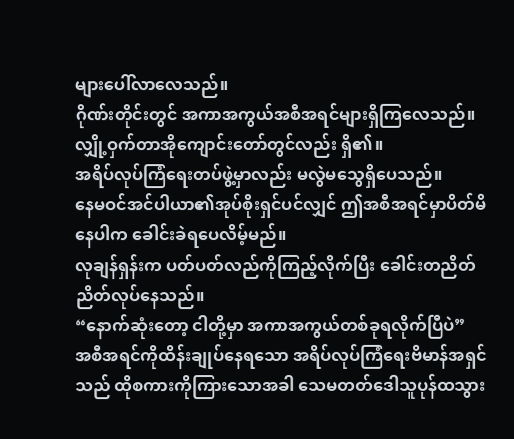များပေါ်လာလေသည်။
ဂိုဏ်းတိုင်းတွင် အကာအကွယ်အစီအရင်များရှိကြလေသည်။
လျှို့ဝှက်တာအိုကျောင်းတော်တွင်လည်း ရှိ၏။
အရိပ်လုပ်ကြံရေးတပ်ဖွဲ့မှာလည်း မလွဲမသွေရှိပေသည်။
နေမဝင်အင်ပါယာ၏အုပ်စိုးရှင်ပင်လျှင် ဤအစီအရင်မှာပိတ်မိနေပါက ခေါင်းခဲရပေလိမ့်မည်။
လုချန်ရှန်းက ပတ်ပတ်လည်ကိုကြည့်လိုက်ပြီး ခေါင်းတညိတ်ညိတ်လုပ်နေသည်။
“နောက်ဆုံးတော့ ငါတို့မှာ အကာအကွယ်တစ်ခုရလိုက်ပြီပဲ”
အစီအရင်ကိုထိန်းချုပ်နေရသော အရိပ်လုပ်ကြံရေးဗိမာန်အရှင်သည် ထိုစကားကိုကြားသောအခါ သေမတတ်ဒေါသူပုန်ထသွား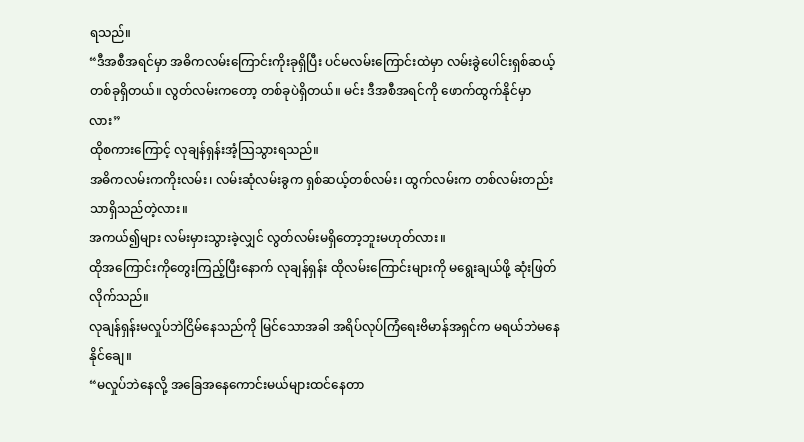ရသည်။
“ဒီအစီအရင်မှာ အဓိကလမ်းကြောင်းကိုးခုရှိပြီး ပင်မလမ်းကြောင်းထဲမှာ လမ်းခွဲပေါင်းရှစ်ဆယ့်တစ်ခုရှိတယ်။ လွတ်လမ်းကတော့ တစ်ခုပဲရှိတယ်။ မင်း ဒီအစီအရင်ကို ဖောက်ထွက်နိုင်မှာလား”
ထိုစကားကြောင့် လုချန်ရှန်းအံ့သြသွားရသည်။
အဓိကလမ်းကကိုးလမ်း၊ လမ်းဆုံလမ်းခွက ရှစ်ဆယ့်တစ်လမ်း၊ ထွက်လမ်းက တစ်လမ်းတည်းသာရှိသည်တဲ့လား။
အကယ်၍များ လမ်းမှားသွားခဲ့လျှင် လွတ်လမ်းမရှိတော့ဘူးမဟုတ်လား။
ထိုအကြောင်းကိုတွေးကြည့်ပြီးနောက် လုချန်ရှန်း ထိုလမ်းကြောင်းများကို မရွေးချယ်ဖို့ ဆုံးဖြတ်လိုက်သည်။
လုချန်ရှန်းမလှုပ်ဘဲငြိမ်နေသည်ကို မြင်သောအခါ အရိပ်လုပ်ကြံရေးဗိမာန်အရှင်က မရယ်ဘဲမနေနိုင်ချေ။
“မလှုပ်ဘဲနေလို့ အခြေအနေကောင်းမယ်များထင်နေတာ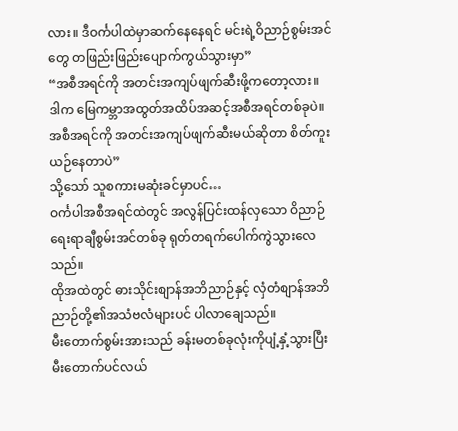လား။ ဒီဝင်္ကပါထဲမှာဆက်နေနေရင် မင်းရဲ့ဝိညာဉ်စွမ်းအင်တွေ တဖြည်းဖြည်းပျောက်ကွယ်သွားမှာ”
“အစီအရင်ကို အတင်းအကျပ်ဖျက်ဆီးဖို့ကတော့လား။ ဒါက မြေကမ္ဘာအထွတ်အထိပ်အဆင့်အစီအရင်တစ်ခုပဲ။ အစီအရင်ကို အတင်းအကျပ်ဖျက်ဆီးမယ်ဆိုတာ စိတ်ကူးယဉ်နေတာပဲ”
သို့သော် သူစကားမဆုံးခင်မှာပင်…
ဝင်္ကပါအစီအရင်ထဲတွင် အလွန်ပြင်းထန်လှသော ဝိညာဉ်ရေးရာချီစွမ်းအင်တစ်ခု ရုတ်တရက်ပေါက်ကွဲသွားလေသည်။
ထိုအထဲတွင် ဓားသိုင်းစျာန်အဘိညာဉ်နှင့် လှံတံစျာန်အဘိညာဉ်တို့၏အသံဗလံများပင် ပါလာချေသည်။
မီးတောက်စွမ်းအားသည် ခန်းမတစ်ခုလုံးကိုပျံ့နှံ့သွားပြီး မီးတောက်ပင်လယ်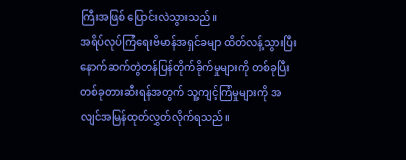ကြီးအဖြစ် ပြောင်းလဲသွားသည်။
အရိပ်လုပ်ကြံရေးဗိမာန်အရှင်ခမျာ ထိတ်လန့်သွားပြီး နောက်ဆက်တွဲတန်ပြန်တိုက်ခိုက်မှုများကို တစ်ခုပြီးတစ်ခုတားဆီးရန်အတွက် သူ့ကျင့်ကြံမှုများကို အလျင်အမြန်ထုတ်လွှတ်လိုက်ရသည်။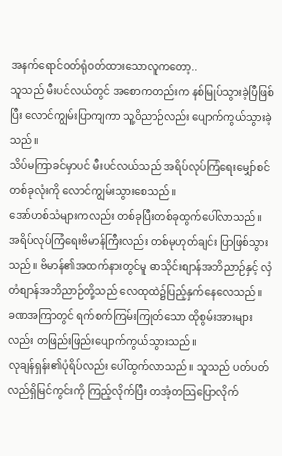အနက်ရောင်ဝတ်ရုံဝတ်ထားသောလူကတော့..
သူသည် မီးပင်လယ်တွင် အစောကတည်းက နစ်မြုပ်သွားခဲ့ပြီဖြစ်ပြီး လောင်ကျွမ်းပြာကျကာ သူ့ဝိညာဉ်လည်း ပျောက်ကွယ်သွားခဲ့သည်။
သိပ်မကြာခင်မှာပင် မီးပင်လယ်သည် အရိပ်လုပ်ကြံရေးမျှော်စင်တစ်ခုလုံးကို လောင်ကျွမ်းသွားစေသည်။
အော်ဟစ်သံများကလည်း တစ်ခုပြီးတစ်ခုထွက်ပေါ်လာသည်။
အရိပ်လုပ်ကြံရေးဗိမာန်ကြီးလည်း တစ်မုဟုတ်ချင်း ပြာဖြစ်သွားသည်။ ဗိမာန်၏အထက်နားတွင်မူ ဓာသိုင်းစျာန်အဘိညာဉ်နှင့် လှံတံစျာန်အဘိညာဉ်တို့သည် လေထုထဲ၌ပြည့်နှက်နေလေသည်။
ခဏအကြာတွင် ရက်စက်ကြမ်းကြုတ်သော ထိုစွမ်းအားများလည်း တဖြည်းဖြည်းပျောက်ကွယ်သွားသည်။
လုချန်ရှန်း၏ပုံရိပ်လည်း ပေါ်ထွက်လာသည်။ သူသည် ပတ်ပတ်လည်ရှိမြင်ကွင်းကို ကြည့်လိုက်ပြီး တအံ့တသြပြောလိုက်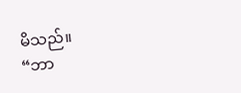မိသည်။
“ဘာ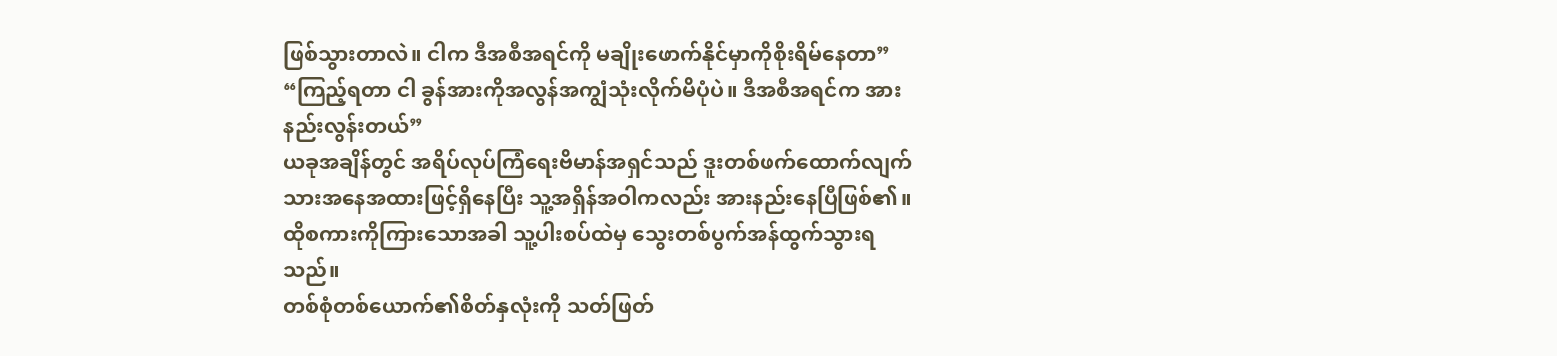ဖြစ်သွားတာလဲ။ ငါက ဒီအစီအရင်ကို မချိုးဖောက်နိုင်မှာကိုစိုးရိမ်နေတာ”
“ကြည့်ရတာ ငါ ခွန်အားကိုအလွန်အကျွံသုံးလိုက်မိပုံပဲ။ ဒီအစီအရင်က အားနည်းလွန်းတယ်”
ယခုအချိန်တွင် အရိပ်လုပ်ကြံရေးဗိမာန်အရှင်သည် ဒူးတစ်ဖက်ထောက်လျက်သားအနေအထားဖြင့်ရှိနေပြီး သူ့အရှိန်အဝါကလည်း အားနည်းနေပြီဖြစ်၏။
ထိုစကားကိုကြားသောအခါ သူ့ပါးစပ်ထဲမှ သွေးတစ်ပွက်အန်ထွက်သွားရသည်။
တစ်စုံတစ်ယောက်၏စိတ်နှလုံးကို သတ်ဖြတ်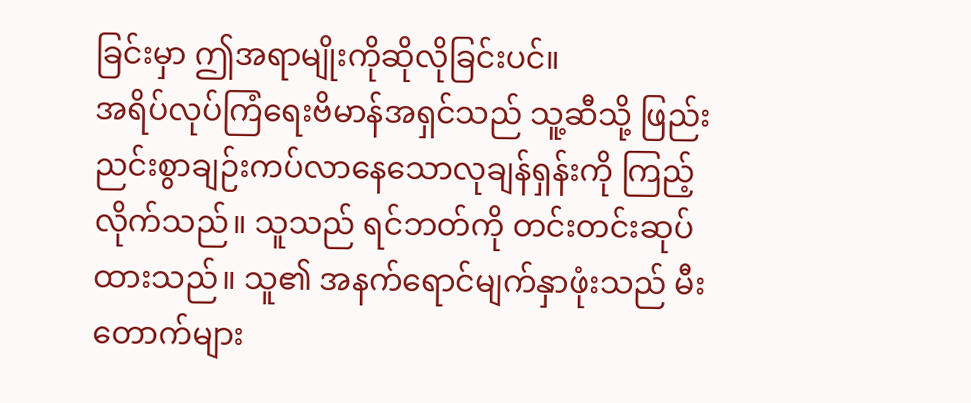ခြင်းမှာ ဤအရာမျိုးကိုဆိုလိုခြင်းပင်။
အရိပ်လုပ်ကြံရေးဗိမာန်အရှင်သည် သူ့ဆီသို့ ဖြည်းညင်းစွာချဉ်းကပ်လာနေသောလုချန်ရှန်းကို ကြည့်လိုက်သည်။ သူသည် ရင်ဘတ်ကို တင်းတင်းဆုပ်ထားသည်။ သူ၏ အနက်ရောင်မျက်နှာဖုံးသည် မီးတောက်များ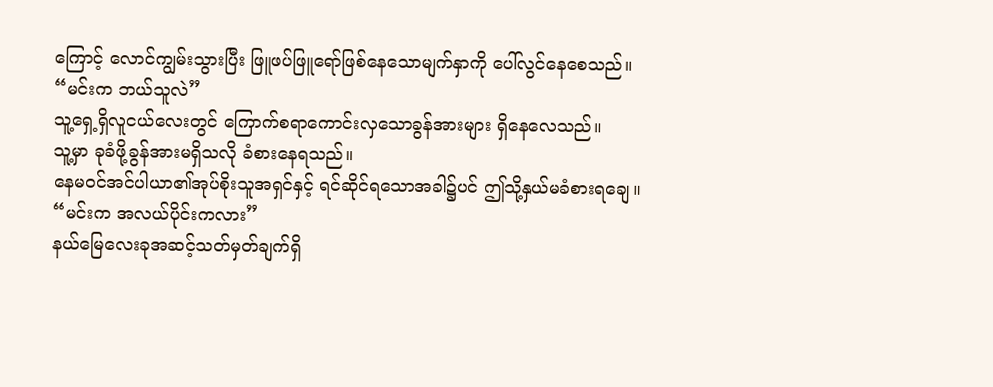ကြောင့် လောင်ကျွမ်းသွားပြီး ဖြူဖပ်ဖြူရော်ဖြစ်နေသောမျက်နှာကို ပေါ်လွင်နေစေသည်။
“မင်းက ဘယ်သူလဲ”
သူ့ရှေ့ရှိလူငယ်လေးတွင် ကြောက်စရာကောင်းလှသောခွန်အားများ ရှိနေလေသည်။
သူ့မှာ ခုခံဖို့ခွန်အားမရှိသလို ခံစားနေရသည်။
နေမဝင်အင်ပါယာ၏အုပ်စိုးသူအရှင်နှင့် ရင်ဆိုင်ရသောအခါ၌ပင် ဤသို့နှယ်မခံစားရချေ။
“မင်းက အလယ်ပိုင်းကလား”
နယ်မြေလေးခုအဆင့်သတ်မှတ်ချက်ရှိ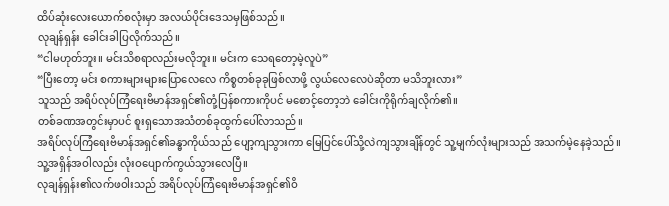ထိပ်ဆုံးလေးယောက်စလုံးမှာ အလယ်ပိုင်းဒေသမှဖြစ်သည်။
လုချန်ရှန်း ခေါင်းခါပြလိုက်သည်။
“ငါမဟုတ်ဘူး။ မင်းသိစရာလည်းမလိုဘူး။ မင်းက သေရတော့မဲ့လူပဲ”
“ပြီးတော့ မင်း စကားများများပြောလေလေ ကိစ္စတစ်ခုခုဖြစ်လာဖို့ လွယ်လေလေပဲဆိုတာ မသိဘူးလား”
သူသည် အရိပ်လုပ်ကြံရေးဗိမာန်အရှင်၏တုံ့ပြန်စကားကိုပင် မစောင့်တော့ဘဲ ခေါင်းကိုရိုက်ချလိုက်၏။
တစ်ခဏအတွင်းမှာပင် စူးရှသောအသံတစ်ခုထွက်ပေါ်လာသည်။
အရိပ်လုပ်ကြံရေးဗိမာန်အရှင်၏ခန္ဓာကိုယ်သည် ပျော့ကျသွားကာ မြေပြင်ပေါ်သို့လဲကျသွားချိန်တွင် သူ့မျက်လုံးများသည် အသက်မဲ့နေခဲ့သည်။
သူ့အရှိန်အဝါလည်း လုံးဝပျောက်ကွယ်သွားလေပြီ။
လုချန်ရှန်း၏လက်ဖဝါးသည် အရိပ်လုပ်ကြံရေးဗိမာန်အရှင်၏ဝိ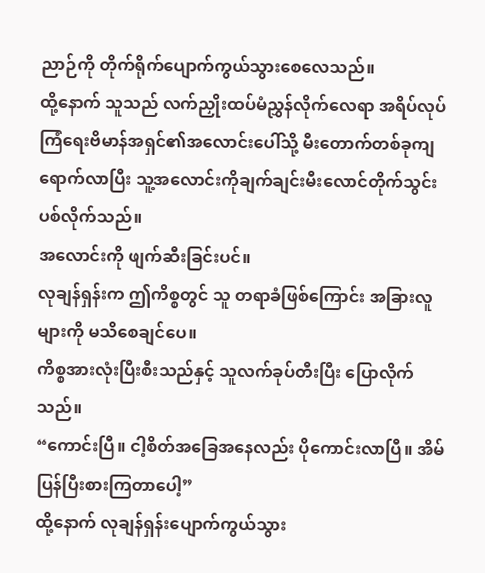ညာဉ်ကို တိုက်ရိုက်ပျောက်ကွယ်သွားစေလေသည်။
ထို့နောက် သူသည် လက်ညှိုးထပ်မံညွှန်လိုက်လေရာ အရိပ်လုပ်ကြံရေးဗိမာန်အရှင်၏အလောင်းပေါ်သို့ မီးတောက်တစ်ခုကျရောက်လာပြီး သူ့အလောင်းကိုချက်ချင်းမီးလောင်တိုက်သွင်းပစ်လိုက်သည်။
အလောင်းကို ဖျက်ဆီးခြင်းပင်။
လုချန်ရှန်းက ဤကိစ္စတွင် သူ တရာခံဖြစ်ကြောင်း အခြားလူများကို မသိစေချင်ပေ။
ကိစ္စအားလုံးပြီးစီးသည်နှင့် သူလက်ခုပ်တီးပြီး ပြောလိုက်သည်။
“ကောင်းပြီ။ ငါ့စိတ်အခြေအနေလည်း ပိုကောင်းလာပြီ။ အိမ်ပြန်ပြီးစားကြတာပေါ့”
ထို့နောက် လုချန်ရှန်းပျောက်ကွယ်သွား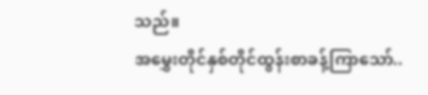သည်။
အမွှေးတိုင်နှစ်တိုင်ထွန်းစာခန့်ကြာသော်..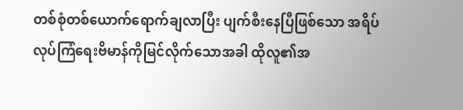တစ်စုံတစ်ယောက်ရောက်ချလာပြီး ပျက်စီးနေပြီဖြစ်သော အရိပ်လုပ်ကြံရေးဗိမာန်ကိုမြင်လိုက်သောအခါ ထိုလူ၏အ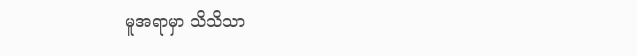မူအရာမှာ သိသိသာ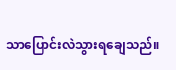သာပြောင်းလဲသွားရချေသည်။